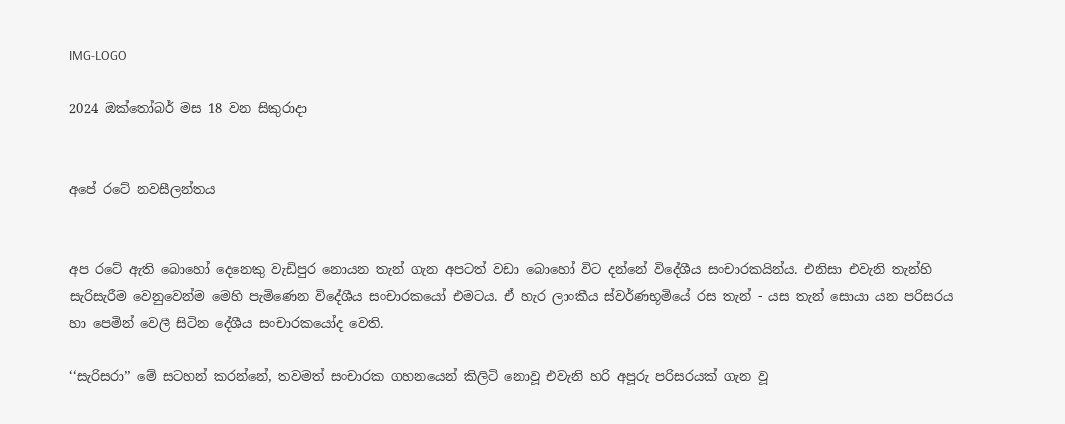IMG-LOGO

2024 ඔක්තෝබර් මස 18 වන සිකුරාදා


අපේ රටේ නවසීලන්තය


අප රටේ ඇති බොහෝ දෙනෙකු වැඩිපුර නොයන තැන් ගැන අපටත් වඩා බොහෝ විට දන්නේ විදේශීය සංචාරකයින්ය. එනිසා එවැනි තැන්හි සැරිසැරීම වෙනුවෙන්ම මෙහි පැමිණෙන විදේශීය සංචාරකයෝ එමටය. ඒ හැර ලාංකීය ස්වර්ණභූමියේ රස තැන් - යස තැන් සොයා යන පරිසරය හා පෙමින් වෙලී සිටින දේශීය සංචාරකයෝද වෙති.

‘‘සැරිසරා’’ මේ සටහන් කරන්නේ, තවමත් සංචාරක ගහනයෙන් කිලිටි නොවූ එවැනි හරි අපූරු පරිසරයක් ගැන වූ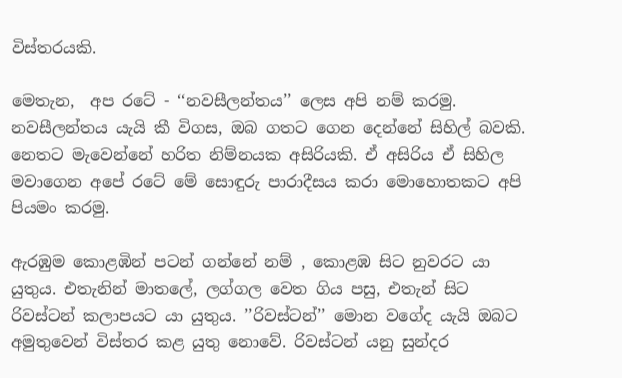විස්තරයකි.

මෙතැන,  අප රටේ - ‘‘නවසීලන්තය’’ ලෙස අපි නම් කරමු. නවසීලන්තය යැයි කී විගස, ඔබ ගතට ගෙන දෙන්නේ සිහිල් බවකි. නෙතට මැවෙන්නේ හරිත නිම්නයක අසිරියකි. ඒ අසිරිය ඒ සිහිල මවාගෙන අපේ රටේ මේ සොඳුරු පාරාදීසය කරා මොහොතකට අපි පියමං කරමු.

ඇරඹුම කොළඹින් පටන් ගන්නේ නම් , කොළඹ සිට නුවරට යා යුතුය. එතැනින් මාතලේ, ලග්ගල වෙත ගිය පසු, එතැන් සිට රිවස්ටන් කලාපයට යා යුතුය. ’’රිවස්ටන්’’ මොන වගේද යැයි ඔබට අමුතුවෙන් විස්තර කළ යුතු නොවේ. රිවස්ටන් යනු සුන්දර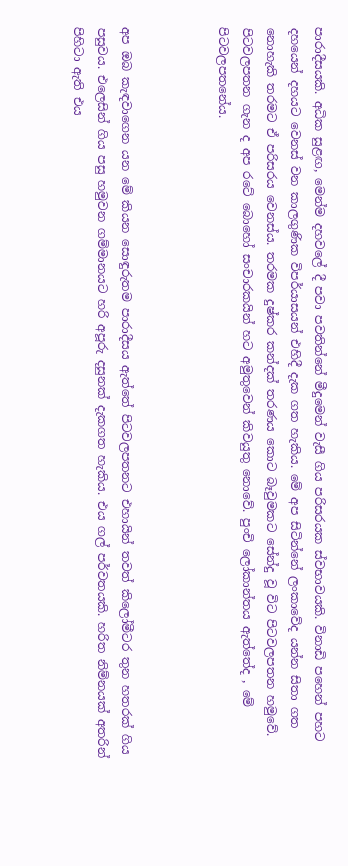පාරාදීසයකි. අධික සුළඟ, මෙන්ම දහවලේ දී පවා පවතින්නේ මීදුමෙන් වැසී ගිය පරිසරයක ස්වභාවයකි. විනාඩි පහෙන් පහට දහයෙන් දහයට වෙනස් වන කාලගුණික විපර්යාසයන් එහිදී දැක ගත හැකිය. මේ අප සිටින්නේ ලංකාවේද යන්න සිතා ගත නොහැකි තරමට ඒ පරිසරය වෙනස්ය. තරමක දුෂ්කර කන්දක් තරණය කොට බෑවුමකට සේන්දු වූ විට පිටවලපතන හමුවේ. පිටවලපතන ගැන ද අප රටේ බොහෝ සංචාරකයින් හට අමුතුවෙන් කිවයුතු නොවේ. පුංචි ලෝකාන්තය ඇත්තේද , මේ පිටවලපතනේය.



අප ඔබ කැඳවාගෙන යන මේ කියන සොඳුරුතම පාරාදීසය ඇත්තේ පිටවලපතනට එහායින් තවත් කිලෝමීටර තුන හතරක් ගිය පසුවය. එලෙසින් ගිය පසු හමුවන ගම්මානයට හරි අපූරු දසුනක් දැකගත හැකිය. එය ගල් පර්වතයකි. හරිත නිම්නයක් අතරින් පිහිටා ඇති එය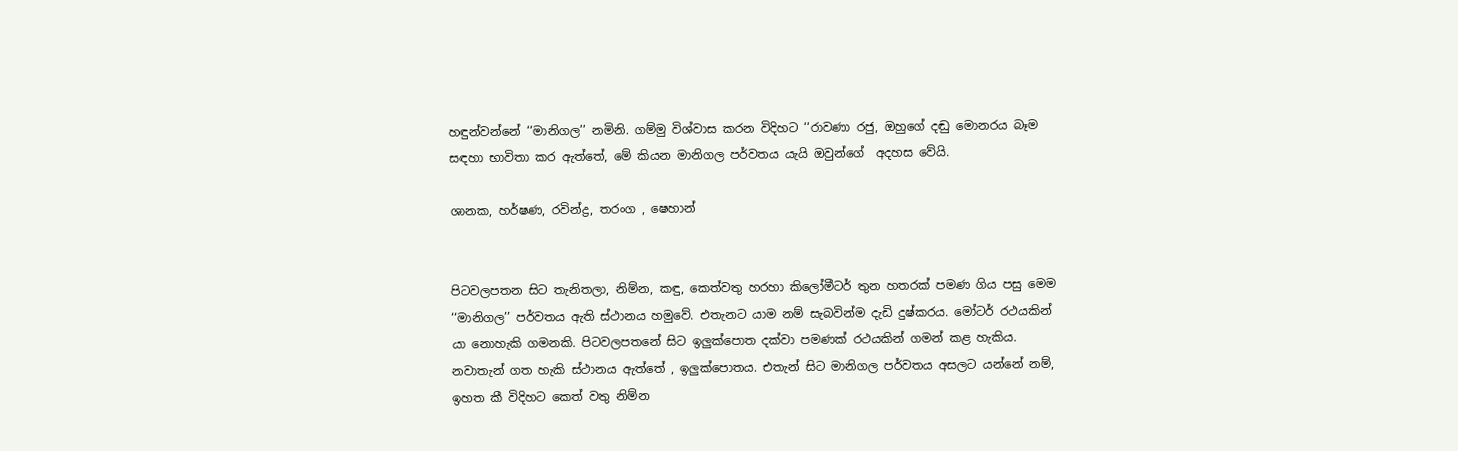හඳුන්වන්නේ ‘‘මානිගල’’ නමිනි. ගම්මු විශ්වාස කරන විදිහට ‘‘රාවණා රජු, ඔහුගේ දඬු මොනරය බෑම සඳහා භාවිතා කර ඇත්තේ, මේ කියන මානිගල පර්වතය යැයි ඔවුන්ගේ  අදහස වේයි.

ශානක, හර්ෂණ, රවින්ද්‍ර, තරංග , ෂෙහාන්


පිටවලපතන සිට තැනිතලා, නිම්න, කඳු, කෙත්වතු හරහා කිලෝමීටර් තුන හතරක් පමණ ගිය පසු මෙම ‘‘මානිගල’’ පර්වතය ඇති ස්ථානය හමුවේ. එතැනට යාම නම් සැබවින්ම දැඩි දුෂ්කරය. මෝටර් රථයකින් යා නොහැකි ගමනකි. පිටවලපතනේ සිට ඉලුක්පොත දක්වා පමණක් රථයකින් ගමන් කළ හැකිය. නවාතැන් ගත හැකි ස්ථානය ඇත්තේ , ඉලුක්පොතය. එතැන් සිට මානිගල පර්වතය අසලට යන්නේ නම්, ඉහත කී විදිහට කෙත් වතු නිම්න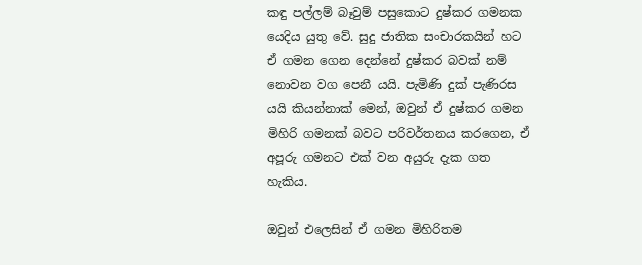කඳු පල්ලම් බෑවුම් පසුකොට දුෂ්කර ගමනක යෙදිය යුතු වේ. සුදු ජාතික සංචාරකයින් හට ඒ ගමන ගෙන දෙන්නේ දුෂ්කර බවක් නම් නොවන වග පෙනී යයි. පැමිණි දුක් පැණිරස යයි කියන්නාක් මෙන්, ඔවුන් ඒ දුෂ්කර ගමන මිහිරි ගමනක් බවට පරිවර්තනය කරගෙන, ඒ අපූරු ගමනට එක් වන අයුරු දැක ගත හැකිය.

ඔවුන් එලෙසින් ඒ ගමන මිහිරිතම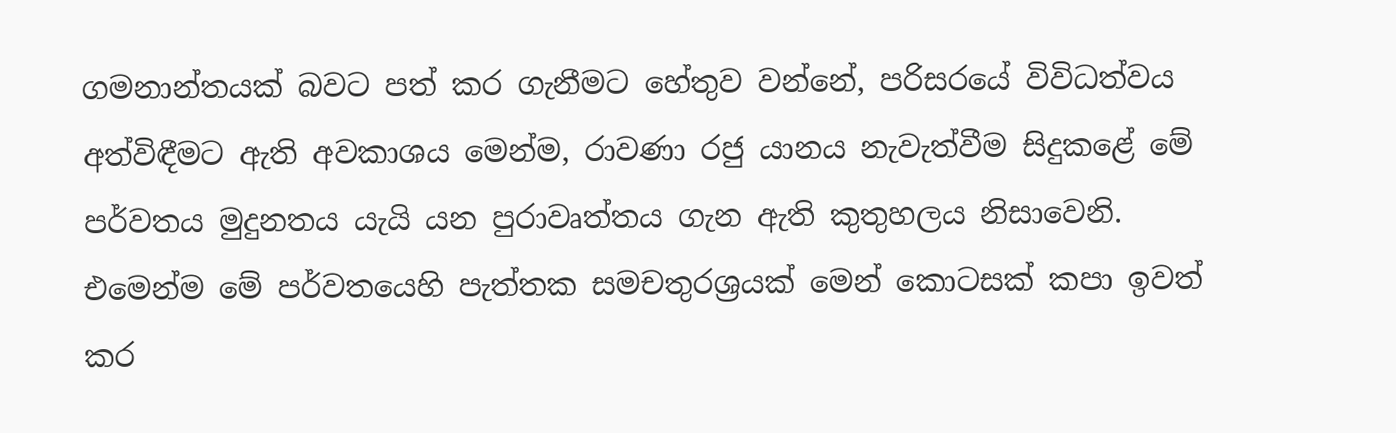ගමනාන්තයක් බවට පත් කර ගැනීමට හේතුව වන්නේ, පරිසරයේ විවිධත්වය අත්විඳීමට ඇති අවකාශය මෙන්ම, රාවණා රජු යානය නැවැත්වීම සිදුකළේ මේ පර්වතය මුදුනතය යැයි යන පුරාවෘත්තය ගැන ඇති කුතුහලය නිසාවෙනි. එමෙන්ම මේ පර්වතයෙහි පැත්තක සමචතුරශ්‍රයක් මෙන් කොටසක් කපා ඉවත් කර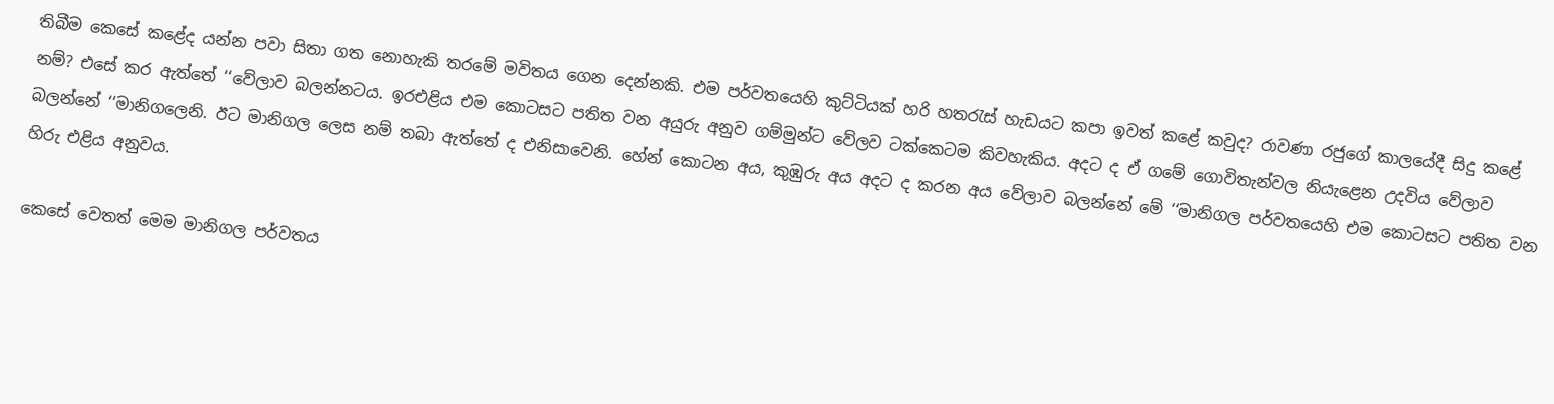තිබීම කෙසේ කළේද යන්න පවා සිතා ගත නොහැකි තරමේ මවිතය ගෙන දෙන්නකි. එම පර්වතයෙහි කුට්ටියක් හරි හතරැස් හැඩයට කපා ඉවත් කළේ කවුද? රාවණා රජුගේ කාලයේදී සිදු කළේ නම්? එසේ කර ඇත්තේ ‘‘වේලාව බලන්නටය. ඉරඑළිය එම කොටසට පතිත වන අයුරු අනුව ගම්මුන්ට වේලව ටක්කෙටම කිවහැකිය. අදට ද ඒ ගමේ ගොවිතැන්වල නියැළෙන උදවිය වේලාව බලන්නේ ‘‘මානිගලෙනි. ඊට මානිගල ලෙස නම් තබා ඇත්තේ ද එනිසාවෙනි. හේන් කොටන අය, කුඹුරු අය අදට ද කරන අය වේලාව බලන්නේ මේ ‘‘මානිගල පර්වතයෙහි එම කොටසට පතිත වන හිරු එළිය අනුවය.

කෙසේ වෙතත් මෙම මානිගල පර්වතය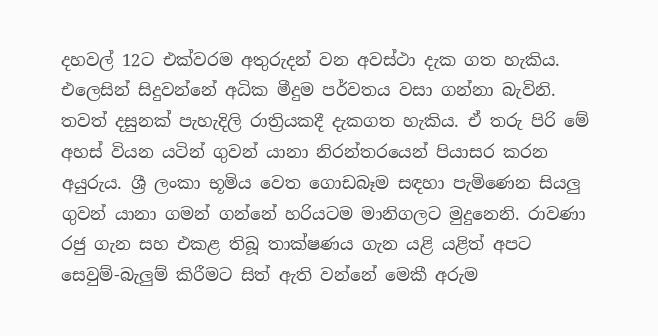දහවල් 12ට එක්වරම අතුරුදන් වන අවස්ථා දැක ගත හැකිය. එලෙසින් සිදුවන්නේ අධික මීදුම පර්වතය වසා ගන්නා බැවිනි. තවත් දසුනක් පැහැදිලි රාත්‍රියකදී දැකගත හැකිය. ඒ තරු පිරි මේ අහස් වියන යටින් ගුවන් යානා නිරන්තරයෙන් පියාසර කරන අයුරුය. ශ්‍රී ලංකා භූමිය වෙත ගොඩබෑම සඳහා පැමිණෙන සියලු ගුවන් යානා ගමන් ගන්නේ හරියටම මානිගලට මුදුනෙනි. රාවණා රජු ගැන සහ එකළ තිබූ තාක්ෂණය ගැන යළි යළිත් අපට සෙවුම්-බැලුම් කිරීමට සිත් ඇති වන්නේ මෙකී අරුම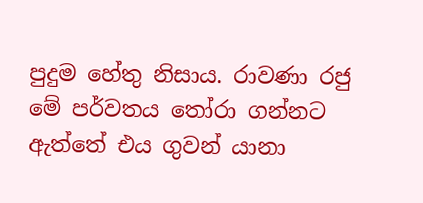පුදුම හේතු නිසාය. රාවණා රජු මේ පර්වතය තෝරා ගන්නට ඇත්තේ එය ගුවන් යානා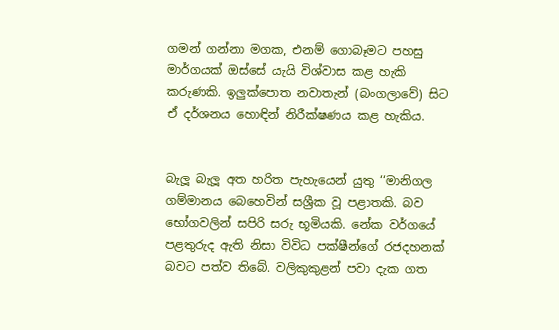ගමන් ගන්නා මගක, එනම් ගොබෑමට පහසු මාර්ගයක් ඔස්සේ යැයි විශ්වාස කළ හැකි කරුණකි. ඉලුක්පොත නවාතැන් (බංගලාවේ) සිට ඒ දර්ශනය හොඳින් නිරීක්ෂණය කළ හැකිය.


බැලූ බැලූ අත හරිත පැහැයෙන් යුතු ‘‘මානිගල ගම්මානය බෙහෙවින් සශ්‍රීක වූ පළාතකි. බව භෝගවලින් සපිරි සරු භූමියකි. නේක වර්ගයේ පළතුරුද ඇති නිසා විවිධ පක්ෂීන්ගේ රජදහනක් බවට පත්ව තිබේ. වලිකුකුළන් පවා දැක ගත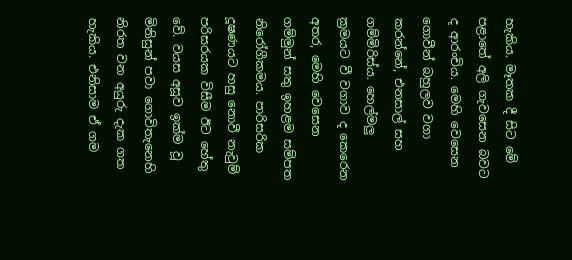හැකිය. මෑතක දී සිට මේ පළාතේ අලි ගැවසෙන බවට ද ආරංචිය. මෙහි වෙසෙන ගොවීන් බහුලව වගා කරන්නේ, එනසාල් සහ ගම්මිරිස්ය. හෙල්මලු ක්‍රමයට වී වගාව ද කෙරෙන අතර, මෙහි වෙසෙන ගම්මුන් සතු ඉහළම සම්පත නිරෝගීකමය. පාරිසරික දූෂණයට හසු නොවී නැවුම් පරිසරයක විසීම ඊට හේතු වේ. වයස අසූව ඉක්ම වූ මිනිසුන් පවා ගොවිතැනෙහි නිරත වන අයුරු දැක ගත හැකිය. එනිසාම ඒ ගම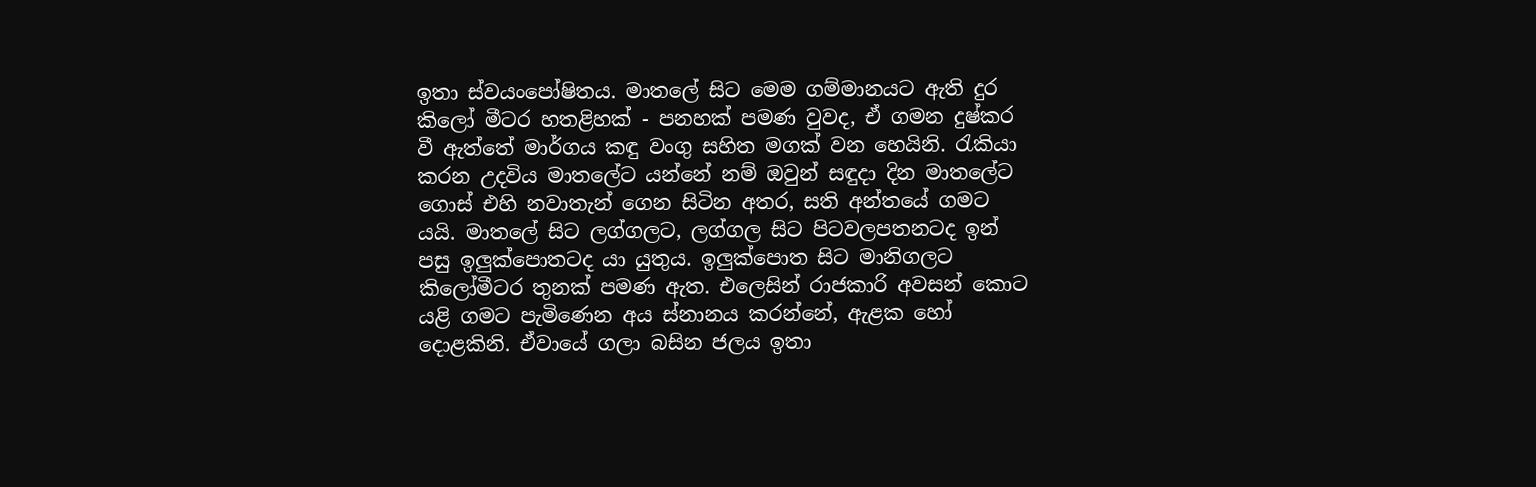ඉතා ස්වයංපෝෂිතය. මාතලේ සිට මෙම ගම්මානයට ඇති දුර කිලෝ මීටර හතළිහක් - පනහක් පමණ වුවද, ඒ ගමන දුෂ්කර වී ඇත්තේ මාර්ගය කඳු වංගු සහිත මගක් වන හෙයිනි. රැකියා කරන උදවිය මාතලේට යන්නේ නම් ඔවුන් සඳුදා දින මාතලේට ගොස් එහි නවාතැන් ගෙන සිටින අතර, සති අන්තයේ ගමට යයි. මාතලේ සිට ලග්ගලට, ලග්ගල සිට පිටවලපතනටද ඉන් පසු ඉලුක්පොතටද යා යුතුය. ඉලුක්පොත සිට මානිගලට කිලෝමීටර තුනක් පමණ ඇත. එලෙසින් රාජකාරි අවසන් කොට යළි ගමට පැමිණෙන අය ස්නානය කරන්නේ, ඇළක හෝ දොළකිනි. ඒවායේ ගලා බසින ජලය ඉතා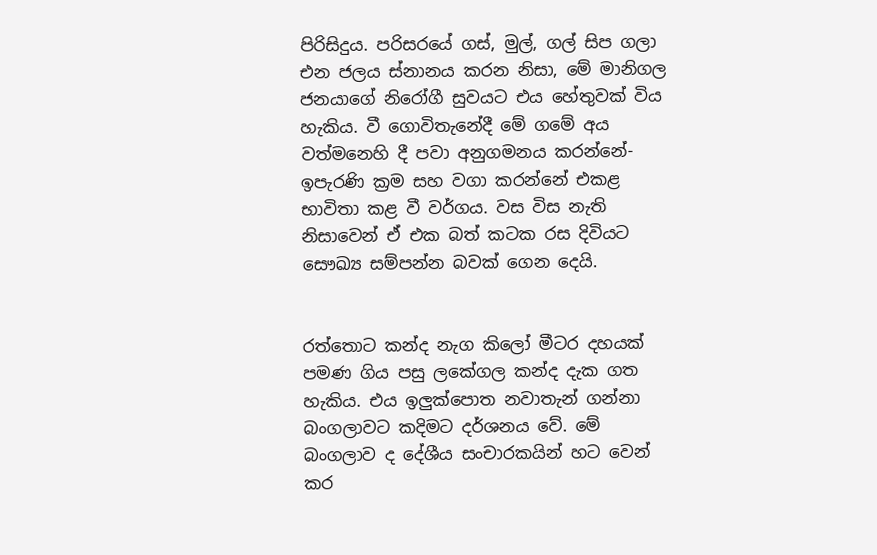පිරිසිදුය. පරිසරයේ ගස්, මුල්, ගල් සිප ගලා එන ජලය ස්නානය කරන නිසා, මේ මානිගල ජනයාගේ නිරෝගී සුවයට එය හේතුවක් විය හැකිය. වී ගොවිතැනේදී මේ ගමේ අය වත්මනෙහි දී පවා අනුගමනය කරන්නේ- ඉපැරණි ක්‍රම සහ වගා කරන්නේ එකළ භාවිතා කළ වී වර්ගය. වස විස නැති නිසාවෙන් ඒ එක බත් කටක රස දිවියට සෞඛ්‍ය සම්පන්න බවක් ගෙන දෙයි.


රත්තොට කන්ද නැග කිලෝ මීටර දහයක් පමණ ගිය පසු ලකේගල කන්ද දැක ගත හැකිය. එය ඉලුක්පොත නවාතැන් ගන්නා බංගලාවට කදිමට දර්ශනය වේ. මේ බංගලාව ද දේශීය සංචාරකයින් හට වෙන් කර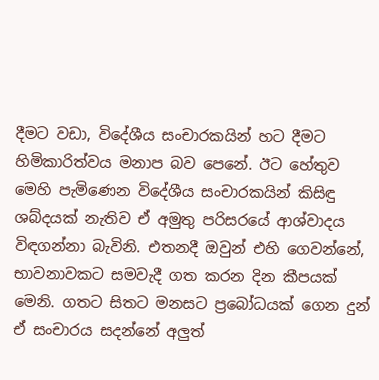දීමට වඩා, විදේශීය සංචාරකයින් හට දීමට හිමිකාරිත්වය මනාප බව පෙනේ. ඊට හේතුව මෙහි පැමිණෙන විදේශීය සංචාරකයින් කිසිඳු ශබ්දයක් නැතිව ඒ අමුතු පරිසරයේ ආශ්වාදය විඳගන්නා බැවිනි. එතනදී ඔවුන් එහි ගෙවන්නේ, භාවනාවකට සමවැදී ගත කරන දින කීපයක් මෙනි. ගතට සිතට මනසට ප්‍රබෝධයක් ගෙන දුන් ඒ සංචාරය සදන්නේ අලුත්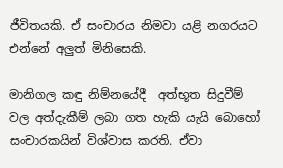ජීවිතයකි. ඒ සංචාරය නිමවා යළි නගරයට එන්නේ අලුත් මිනිසෙකි.

මානිගල කඳු නිම්නයේදී  අත්භූත සිදුවීම් වල අත්දැකීම් ලබා ගත හැකි යැයි බොහෝ සංචාරකයින් විශ්වාස කරති. ඒවා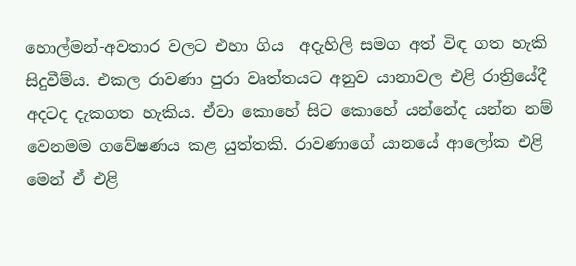හොල්මන්-අවතාර වලට එහා ගිය  අදැහිලි සමග අත් විඳ ගත හැකි සිදුවීම්ය. එකල රාවණා පුරා වෘත්තයට අනුව යානාවල එළි රාත්‍රියේදී අදටද දැකගත හැකිය. ඒවා කොහේ සිට කොහේ යන්නේද යන්න නම් වෙනමම ගවේෂණය කළ යුත්තකි. රාවණාගේ යානයේ ආලෝක එළි මෙන් ඒ එළි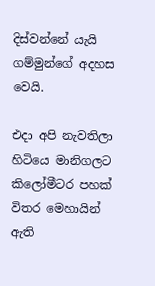දිස්වන්නේ යැයි ගම්මුන්ගේ අදහස වෙයි.

එදා අපි නැවතිලා හිටියෙ මානිගලට කිලෝමීටර පහක් විතර මෙහායින් ඇති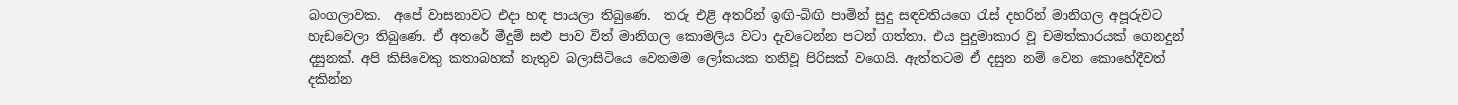බංගලාවක.  අපේ වාසනාවට එදා හඳ පායලා තිබුණෙ.  තරු එළි අතරින් ඉඟි-බිඟි පාමින් සුදු සඳවතියගෙ රැස් දහරින් මානිගල අපූරුවට හැඩවෙලා තිබුණෙ. ඒ අතරේ මීදුම් සළු පාව විත් මානිගල කොමලිය වටා දැවටෙන්න පටන් ගත්තා. එය පුදුමාකාර වූ චමත්කාරයක් ගෙනදුන් දසුනක්. අපි කිසිවෙකු කතාබහක් නැතුව බලාසිටියෙ වෙනමම ලෝකයක තනිවූ පිරිසක් වගෙයි. ඇත්තටම ඒ දසුන නම් වෙන කොහේදීවත් දකින්න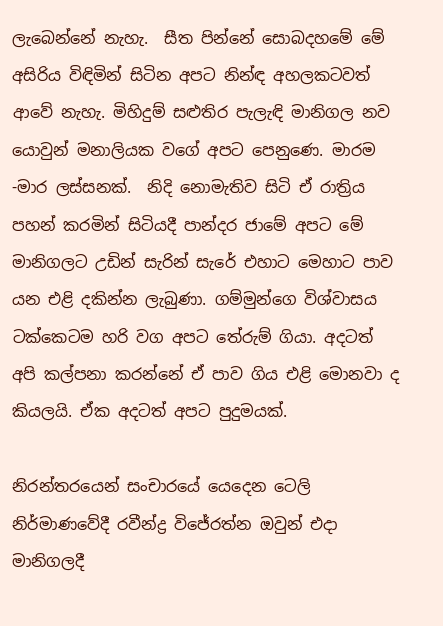ලැබෙන්නේ නැහැ.  සීත පින්නේ සොබදහමේ මේ අසිරිය විඳිමින් සිටින අපට නින්ඳ අහලකටවත් ආවේ නැහැ. මිහිදුම් සළුතිර පැලැඳි මානිගල නව යොවුන් මනාලියක වගේ අපට පෙනුණෙ. මාරම -මාර ලස්සනක්.  නිදි නොමැතිව සිටි ඒ රාත්‍රිය පහන් කරමින් සිටියදී පාන්දර ජාමේ අපට මේ මානිගලට උඩින් සැරින් සැරේ එහාට මෙහාට පාව යන එළි දකින්න ලැබුණා. ගම්මුන්ගෙ විශ්වාසය ටක්කෙටම හරි වග අපට තේරුම් ගියා. අදටත් අපි කල්පනා කරන්නේ ඒ පාව ගිය එළි මොනවා ද කියලයි. ඒක අදටත් අපට පුදුමයක්.

නිරන්තරයෙන් සංචාරයේ යෙදෙන ටෙලි නිර්මාණවේදී රවීන්ද්‍ර විජේරත්න ඔවුන් එදා මානිගලදී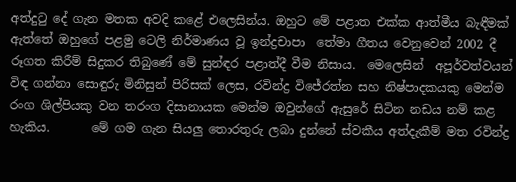අත්දුටු දේ ගැන මතක අවදි කළේ එලෙසින්ය. ඔහුට මේ පළාත එක්ක ආත්මීය බැඳීමක් ඇත්තේ ඔහුගේ පළමු ටෙලි නිර්මාණය වූ ඉන්ද්‍රචාපා  තේමා ගීතය වෙනුවෙන් 2002 දී රූගත කිරීම් සිදුකර තිබුණේ මේ සුන්ඳර පළාත්දී වීම නිසාය.  මෙලෙසින්  අපූර්වත්වයන් විඳ ගන්නා සොඳුරු මිනිසුන් පිරිසක් ලෙස, රවින්ද්‍ර විජේරත්න සහ නිෂ්පාදකයකු මෙන්ම රංග ශිල්පියකු වන තරංග දිසානායක මෙන්ම ඔවුන්ගේ ඇසුරේ සිටින නඩය නම් කළ හැකිය.       මේ ගම ගැන සියලු තොරතුරු ලබා දුන්නේ ස්වකීය අත්දැකීම් මත රවින්ද්‍ර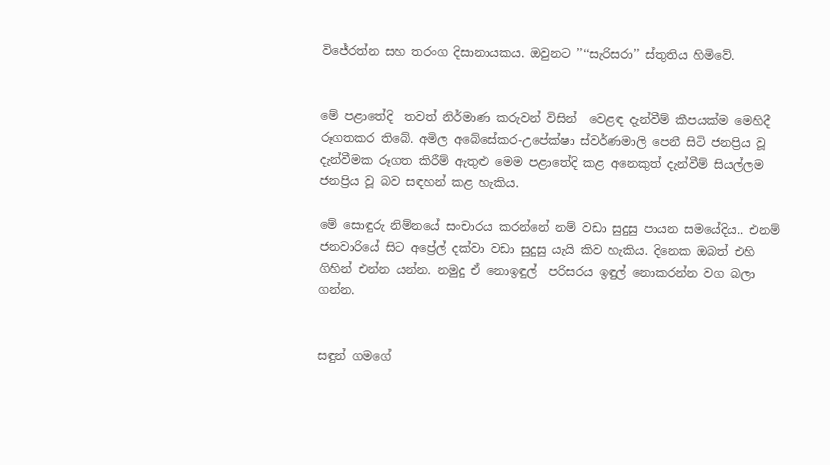විජේරත්න සහ තරංග දිසානායකය. ඔවුනට ’’‘‘සැරිසරා’’ ස්තුතිය හිමිවේ.


මේ පළාතේදි  තවත් නිර්මාණ කරුවන් විසින්  වෙළඳ දැන්වීම් කීපයක්ම මෙහිදී රූගතකර තිබේ. අමිල අබේසේකර-උපේක්ෂා ස්වර්ණමාලි පෙනී සිටි ජනප්‍රිය වූ දැන්වීමක රූගත කිරීම් ඇතුළු මෙම පළාතේදි කළ අනෙකුත් දැන්වීම් සියල්ලම ජනප්‍රිය වූ බව සඳහන් කළ හැකිය.

මේ සොඳුරු නිම්නයේ සංචාරය කරන්නේ නම් වඩා සුදුසු පායන සමයේදිය.. එනම් ජනවාරියේ සිට අප්‍රේල් දක්වා වඩා සුදුසු යැයි කිව හැකිය. දිනෙක ඔබත් එහි ගිහින් එන්න යන්න. නමුදු ඒ නොඉඳුල්  පරිසරය ඉඳුල් නොකරන්න වග බලා ගන්න.


සඳුන් ගමගේ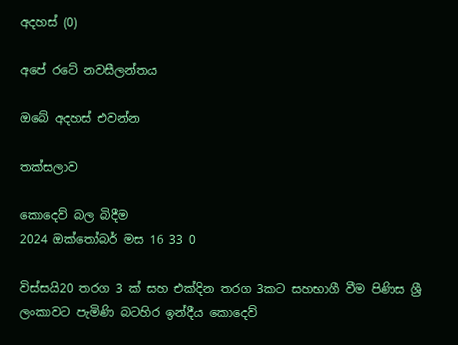අදහස් (0)

අපේ රටේ නවසීලන්තය

ඔබේ අදහස් එවන්න

තක්සලාව

කොදෙව් බල බිදීම
2024 ඔක්තෝබර් මස 16 33 0

විස්සයි20 තරග 3 ක් සහ එක්දින තරග 3කට සහභාගී වීම පිණිස ශ්‍රී ලංකාවට පැමිණි බටහිර ඉන්දීය කොදෙව්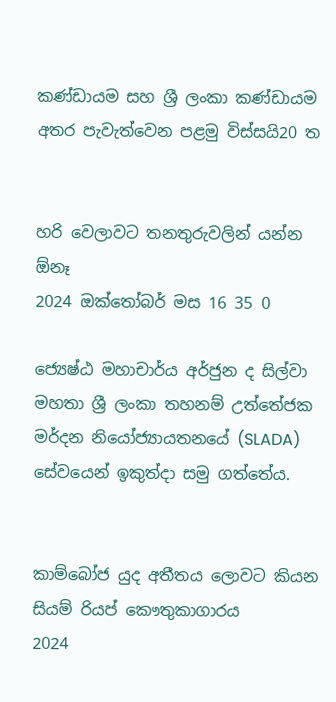කණ්ඩායම සහ ශ්‍රී ලංකා කණ්ඩායම අතර පැවැත්වෙන පළමු විස්සයි20 ත


හරි වෙලාවට තනතුරුවලින් යන්න ඕනෑ
2024 ඔක්තෝබර් මස 16 35 0

ජ්‍යෙෂ්‍ඨ මහාචාර්ය අර්ජුන ද සිල්වා මහතා ශ්‍රී ලංකා තහනම් උත්තේජක මර්දන නියෝජ්‍යායතනයේ (SLADA) සේවයෙන් ඉකුත්දා සමු ගත්තේය.


කාම්බෝජ යුද අතීතය ලොවට කියන සියම් රියප් කෞතුකාගාරය
2024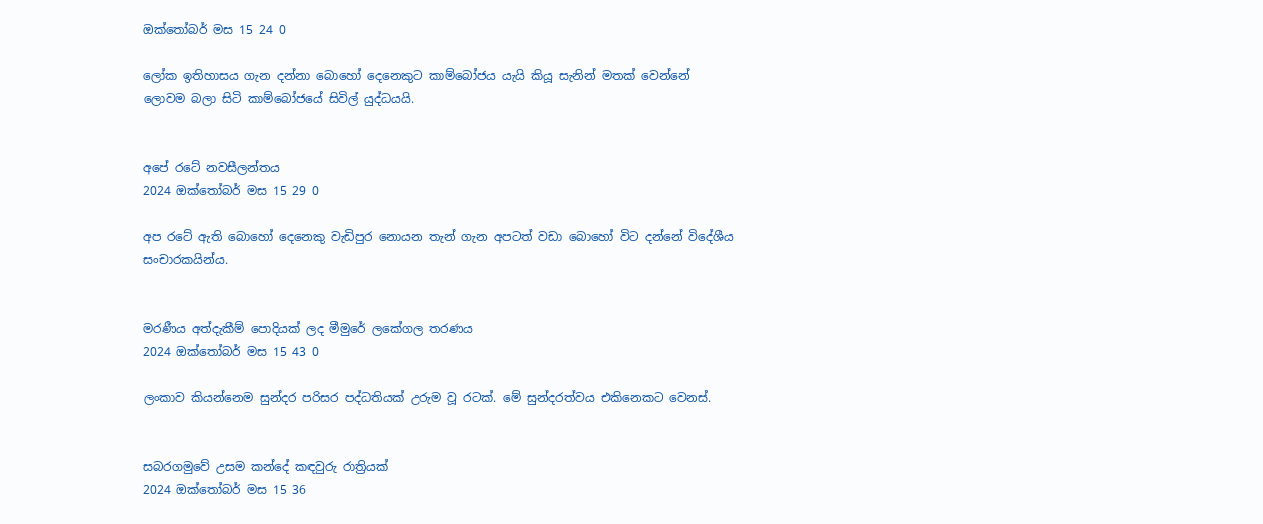ඔක්තෝබර් මස 15 24 0

ලෝක ඉතිහාසය ගැන දන්නා බොහෝ දෙනෙකුට කාම්බෝජය යැයි කියූ සැනින් මතක් වෙන්නේ ලොවම බලා සිටි කාම්බෝජයේ සිවිල් යුද්ධයයි.


අපේ රටේ නවසීලන්තය
2024 ඔක්තෝබර් මස 15 29 0

අප රටේ ඇති බොහෝ දෙනෙකු වැඩිපුර නොයන තැන් ගැන අපටත් වඩා බොහෝ විට දන්නේ විදේශීය සංචාරකයින්ය.


මරණීය අත්දැකීම් පොදියක් ලද මීමුරේ ලකේගල තරණය
2024 ඔක්තෝබර් මස 15 43 0

ලංකාව කියන්නෙම සුන්දර පරිසර පද්ධතියක් උරුම වූ රටක්. මේ සුන්දරත්වය එකිනෙකට වෙනස්.


සබරගමුවේ උසම කන්දේ කඳවුරු රාත්‍රියක්
2024 ඔක්තෝබර් මස 15 36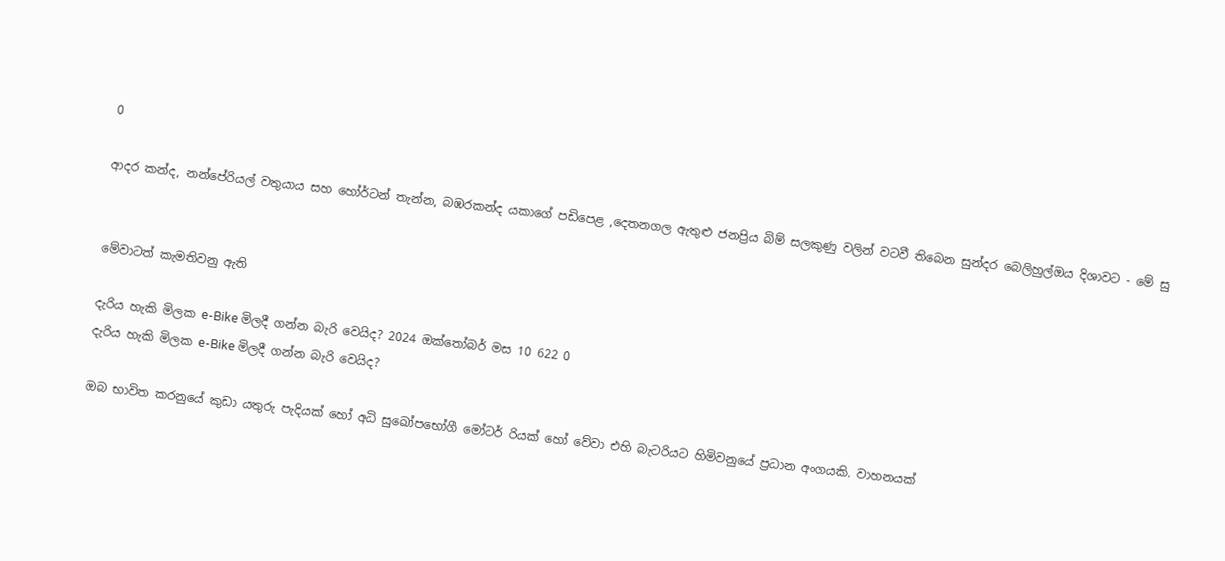0

ආදර කන්ද, නන්පේරියල් වතුයාය සහ හෝර්ටන් තැන්න, බඹරකන්ද යකාගේ පඩිපෙළ ,දෙතනගල ඇතුළු ජනප්‍රිය බිම් සලකුණු වලින් වටවී තිබෙන සුන්දර බෙලිහුල්ඔය දිශාවට - මේ සු


මේවාටත් කැමතිවනු ඇති

දැරිය හැකි මිලක e-Bike මිලදී ගන්න බැරි වෙයිද? 2024 ඔක්තෝබර් මස 10 622 0
දැරිය හැකි මිලක e-Bike මිලදී ගන්න බැරි වෙයිද?

ඔබ භාවිත කරනුයේ කුඩා යතුරු පැදියක් හෝ අධි සුඛෝපභෝගී මෝටර් රියක් හෝ වේවා එහි බැටරියට හිමිවනුයේ ප්‍රධාන අංගයකි. වාහනයක්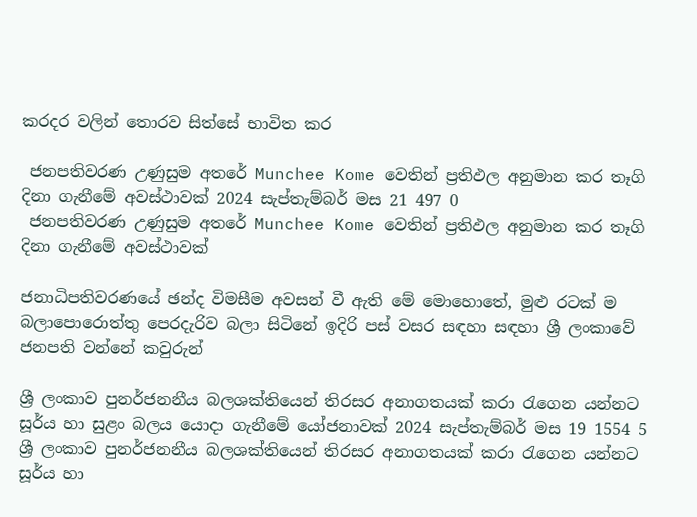කරදර වලින් තොරව සිත්සේ භාවිත කර

 ජනපතිවරණ උණුසුම අතරේ Munchee Kome වෙතින් ප්‍රතිඵල අනුමාන කර තෑගි දිනා ගැනීමේ අවස්ථාවක් 2024 සැප්තැම්බර් මස 21 497 0
 ජනපතිවරණ උණුසුම අතරේ Munchee Kome වෙතින් ප්‍රතිඵල අනුමාන කර තෑගි දිනා ගැනීමේ අවස්ථාවක්

ජනාධිපතිවරණයේ ඡන්ද විමසීම අවසන් වී ඇති මේ මොහොතේ, මුළු රටක් ම බලාපොරොත්තු පෙරදැරිව බලා සිටිනේ ඉදිරි පස් වසර සඳහා සඳහා ශ්‍රී ලංකාවේ ජනපති වන්නේ කවුරුන්

ශ්‍රී ලංකාව පුනර්ජනනීය බලශක්තියෙන් තිරසර අනාගතයක් කරා රැගෙන යන්නට සූර්ය හා සුළං බලය යොදා ගැනීමේ යෝජනාවක් 2024 සැප්තැම්බර් මස 19 1554 5
ශ්‍රී ලංකාව පුනර්ජනනීය බලශක්තියෙන් තිරසර අනාගතයක් කරා රැගෙන යන්නට සූර්ය හා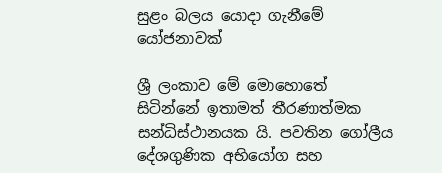සුළං බලය යොදා ගැනීමේ යෝජනාවක්

ශ්‍රී ලංකාව මේ මොහොතේ සිටින්නේ ඉතාමත් තීරණාත්මක සන්ධිස්ථානයක යි. පවතින ගෝලීය දේශගුණික අභියෝග සහ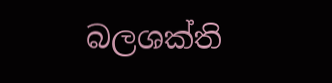බලශක්ති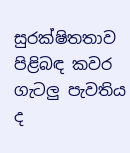සුරක්ෂිතතාව පිළිබඳ කවර ගැටලු පැවතිය ද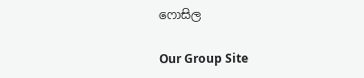ෆොසිල

Our Group Site